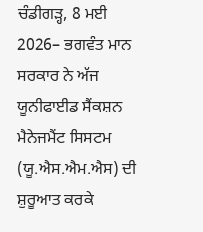ਚੰਡੀਗੜ੍ਹ, 8 ਮਈ 2026– ਭਗਵੰਤ ਮਾਨ ਸਰਕਾਰ ਨੇ ਅੱਜ ਯੂਨੀਫਾਈਡ ਸੈਂਕਸ਼ਨ ਮੈਨੇਜਮੈਂਟ ਸਿਸਟਮ (ਯੂ.ਐਸ.ਐਮ.ਐਸ) ਦੀ ਸ਼ੁਰੂਆਤ ਕਰਕੇ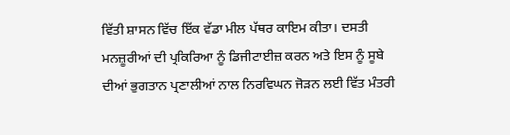ਵਿੱਤੀ ਸ਼ਾਸਨ ਵਿੱਚ ਇੱਕ ਵੱਡਾ ਮੀਲ ਪੱਥਰ ਕਾਇਮ ਕੀਤਾ। ਦਸਤੀ ਮਨਜ਼ੂਰੀਆਂ ਦੀ ਪ੍ਰਕਿਰਿਆ ਨੂੰ ਡਿਜੀਟਾਈਜ਼ ਕਰਨ ਅਤੇ ਇਸ ਨੂੰ ਸੂਬੇ ਦੀਆਂ ਭੁਗਤਾਨ ਪ੍ਰਣਾਲੀਆਂ ਨਾਲ ਨਿਰਵਿਘਨ ਜੋੜਨ ਲਈ ਵਿੱਤ ਮੰਤਰੀ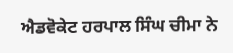ਐਡਵੋਕੇਟ ਹਰਪਾਲ ਸਿੰਘ ਚੀਮਾ ਨੇ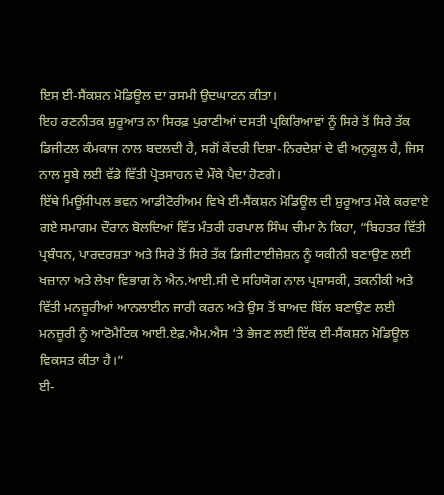ਇਸ ਈ-ਸੈਂਕਸ਼ਨ ਮੋਡਿਊਲ ਦਾ ਰਸਮੀ ਉਦਘਾਟਨ ਕੀਤਾ।
ਇਹ ਰਣਨੀਤਕ ਸ਼ੁਰੂਆਤ ਨਾ ਸਿਰਫ਼ ਪੁਰਾਣੀਆਂ ਦਸਤੀ ਪ੍ਰਕਿਰਿਆਵਾਂ ਨੂੰ ਸਿਰੇ ਤੋਂ ਸਿਰੇ ਤੱਕ ਡਿਜੀਟਲ ਕੰਮਕਾਜ ਨਾਲ ਬਦਲਦੀ ਹੈ, ਸਗੋਂ ਕੇਂਦਰੀ ਦਿਸ਼ਾ-ਨਿਰਦੇਸ਼ਾਂ ਦੇ ਵੀ ਅਨੁਕੂਲ ਹੈ, ਜਿਸ ਨਾਲ ਸੂਬੇ ਲਈ ਵੱਡੇ ਵਿੱਤੀ ਪ੍ਰੋਤਸਾਹਨ ਦੇ ਮੌਕੇ ਪੈਦਾ ਹੋਣਗੇ।
ਇੱਥੇ ਮਿਊਂਸੀਪਲ ਭਵਨ ਆਡੀਟੋਰੀਅਮ ਵਿਖੇ ਈ-ਸੈਂਕਸ਼ਨ ਮੋਡਿਊਲ ਦੀ ਸ਼ੁਰੂਆਤ ਮੌਕੇ ਕਰਵਾਏ ਗਏ ਸਮਾਗਮ ਦੌਰਾਨ ਬੋਲਦਿਆਂ ਵਿੱਤ ਮੰਤਰੀ ਹਰਪਾਲ ਸਿੰਘ ਚੀਮਾ ਨੇ ਕਿਹਾ, “ਬਿਹਤਰ ਵਿੱਤੀ ਪ੍ਰਬੰਧਨ, ਪਾਰਦਰਸ਼ਤਾ ਅਤੇ ਸਿਰੇ ਤੋਂ ਸਿਰੇ ਤੱਕ ਡਿਜੀਟਾਈਜ਼ੇਸ਼ਨ ਨੂੰ ਯਕੀਨੀ ਬਣਾਉਣ ਲਈ ਖਜ਼ਾਨਾ ਅਤੇ ਲੇਖਾ ਵਿਭਾਗ ਨੇ ਐਨ.ਆਈ.ਸੀ ਦੇ ਸਹਿਯੋਗ ਨਾਲ ਪ੍ਰਸ਼ਾਸਕੀ, ਤਕਨੀਕੀ ਅਤੇ ਵਿੱਤੀ ਮਨਜ਼ੂਰੀਆਂ ਆਨਲਾਈਨ ਜਾਰੀ ਕਰਨ ਅਤੇ ਉਸ ਤੋਂ ਬਾਅਦ ਬਿੱਲ ਬਣਾਉਣ ਲਈ ਮਨਜ਼ੂਰੀ ਨੂੰ ਆਟੋਮੈਟਿਕ ਆਈ.ਏਫ਼.ਐਮ.ਐਸ ‘ਤੇ ਭੇਜਣ ਲਈ ਇੱਕ ਈ-ਸੈਂਕਸ਼ਨ ਮੋਡਿਊਲ ਵਿਕਸਤ ਕੀਤਾ ਹੈ।”
ਈ-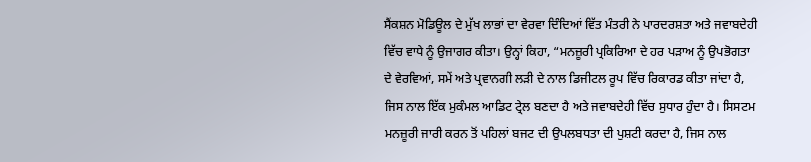ਸੈਂਕਸ਼ਨ ਮੋਡਿਊਲ ਦੇ ਮੁੱਖ ਲਾਭਾਂ ਦਾ ਵੇਰਵਾ ਦਿੰਦਿਆਂ ਵਿੱਤ ਮੰਤਰੀ ਨੇ ਪਾਰਦਰਸ਼ਤਾ ਅਤੇ ਜਵਾਬਦੇਹੀ ਵਿੱਚ ਵਾਧੇ ਨੂੰ ਉਜਾਗਰ ਕੀਤਾ। ਉਨ੍ਹਾਂ ਕਿਹਾ, “ਮਨਜ਼ੂਰੀ ਪ੍ਰਕਿਰਿਆ ਦੇ ਹਰ ਪੜਾਅ ਨੂੰ ਉਪਭੋਗਤਾ ਦੇ ਵੇਰਵਿਆਂ, ਸਮੇਂ ਅਤੇ ਪ੍ਰਵਾਨਗੀ ਲੜੀ ਦੇ ਨਾਲ ਡਿਜੀਟਲ ਰੂਪ ਵਿੱਚ ਰਿਕਾਰਡ ਕੀਤਾ ਜਾਂਦਾ ਹੈ, ਜਿਸ ਨਾਲ ਇੱਕ ਮੁਕੰਮਲ ਆਡਿਟ ਟ੍ਰੇਲ ਬਣਦਾ ਹੈ ਅਤੇ ਜਵਾਬਦੇਹੀ ਵਿੱਚ ਸੁਧਾਰ ਹੁੰਦਾ ਹੈ। ਸਿਸਟਮ ਮਨਜ਼ੂਰੀ ਜਾਰੀ ਕਰਨ ਤੋਂ ਪਹਿਲਾਂ ਬਜਟ ਦੀ ਉਪਲਬਧਤਾ ਦੀ ਪੁਸ਼ਟੀ ਕਰਦਾ ਹੈ, ਜਿਸ ਨਾਲ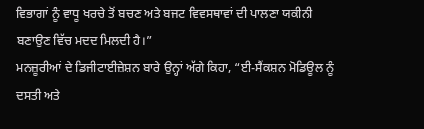ਵਿਭਾਗਾਂ ਨੂੰ ਵਾਧੂ ਖਰਚੇ ਤੋਂ ਬਚਣ ਅਤੇ ਬਜਟ ਵਿਵਸਥਾਵਾਂ ਦੀ ਪਾਲਣਾ ਯਕੀਨੀ ਬਣਾਉਣ ਵਿੱਚ ਮਦਦ ਮਿਲਦੀ ਹੈ।”
ਮਨਜ਼ੂਰੀਆਂ ਦੇ ਡਿਜੀਟਾਈਜ਼ੇਸ਼ਨ ਬਾਰੇ ਉਨ੍ਹਾਂ ਅੱਗੇ ਕਿਹਾ, “ਈ-ਸੈਂਕਸ਼ਨ ਮੋਡਿਊਲ ਨੂੰ ਦਸਤੀ ਅਤੇ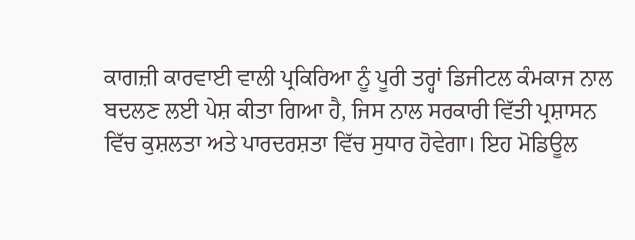ਕਾਗਜ਼ੀ ਕਾਰਵਾਈ ਵਾਲੀ ਪ੍ਰਕਿਰਿਆ ਨੂੰ ਪੂਰੀ ਤਰ੍ਹਾਂ ਡਿਜੀਟਲ ਕੰਮਕਾਜ ਨਾਲ ਬਦਲਣ ਲਈ ਪੇਸ਼ ਕੀਤਾ ਗਿਆ ਹੈ, ਜਿਸ ਨਾਲ ਸਰਕਾਰੀ ਵਿੱਤੀ ਪ੍ਰਸ਼ਾਸਨ ਵਿੱਚ ਕੁਸ਼ਲਤਾ ਅਤੇ ਪਾਰਦਰਸ਼ਤਾ ਵਿੱਚ ਸੁਧਾਰ ਹੋਵੇਗਾ। ਇਹ ਮੋਡਿਊਲ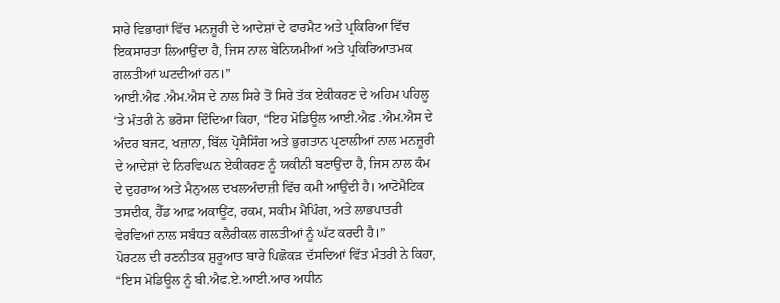ਸਾਰੇ ਵਿਭਾਗਾਂ ਵਿੱਚ ਮਨਜ਼ੂਰੀ ਦੇ ਆਦੇਸ਼ਾਂ ਦੇ ਫਾਰਮੈਟ ਅਤੇ ਪ੍ਰਕਿਰਿਆ ਵਿੱਚ ਇਕਸਾਰਤਾ ਲਿਆਉਂਦਾ ਹੈ, ਜਿਸ ਨਾਲ ਬੇਨਿਯਮੀਆਂ ਅਤੇ ਪ੍ਰਕਿਰਿਆਤਮਕ ਗਲਤੀਆਂ ਘਟਦੀਆਂ ਹਨ।”
ਆਈ.ਐਫ .ਐਮ.ਐਸ ਦੇ ਨਾਲ ਸਿਰੇ ਤੋਂ ਸਿਰੇ ਤੱਕ ਏਕੀਕਰਣ ਦੇ ਅਹਿਮ ਪਹਿਲੂ ‘ਤੇ ਮੰਤਰੀ ਨੇ ਭਰੋਸਾ ਦਿੰਦਿਆ ਕਿਹਾ, “ਇਹ ਮੋਡਿਊਲ ਆਈ.ਐਫ਼ .ਐਮ.ਐਸ ਦੇ ਅੰਦਰ ਬਜਟ, ਖਜ਼ਾਨਾ, ਬਿੱਲ ਪ੍ਰੋਸੈਸਿੰਗ ਅਤੇ ਭੁਗਤਾਨ ਪ੍ਰਣਾਲੀਆਂ ਨਾਲ ਮਨਜ਼ੂਰੀ ਦੇ ਆਦੇਸ਼ਾਂ ਦੇ ਨਿਰਵਿਘਨ ਏਕੀਕਰਣ ਨੂੰ ਯਕੀਨੀ ਬਣਾਉਂਦਾ ਹੈ, ਜਿਸ ਨਾਲ ਕੰਮ ਦੇ ਦੁਹਰਾਅ ਅਤੇ ਮੈਨੁਅਲ ਦਖਲਅੰਦਾਜ਼ੀ ਵਿੱਚ ਕਮੀ ਆਉਂਦੀ ਹੈ। ਆਟੋਮੈਟਿਕ ਤਸਦੀਕ, ਹੈੱਡ ਆਫ਼ ਅਕਾਊਂਟ, ਰਕਮ, ਸਕੀਮ ਮੈਪਿੰਗ, ਅਤੇ ਲਾਭਪਾਤਰੀ ਵੇਰਵਿਆਂ ਨਾਲ ਸਬੰਧਤ ਕਲੈਰੀਕਲ ਗਲਤੀਆਂ ਨੂੰ ਘੱਟ ਕਰਦੀ ਹੈ।”
ਪੋਰਟਲ ਦੀ ਰਣਨੀਤਕ ਸ਼ੁਰੂਆਤ ਬਾਰੇ ਪਿਛੋਕੜ ਦੱਸਦਿਆਂ ਵਿੱਤ ਮੰਤਰੀ ਨੇ ਕਿਹਾ, “ਇਸ ਮੋਡਿਊਲ ਨੂੰ ਬੀ.ਐਫ.ਏ.ਆਈ.ਆਰ ਅਧੀਨ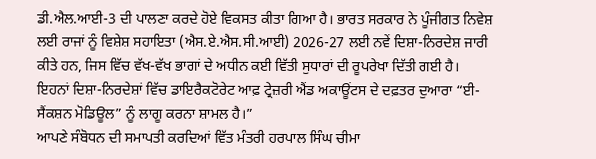ਡੀ.ਐਲ.ਆਈ-3 ਦੀ ਪਾਲਣਾ ਕਰਦੇ ਹੋਏ ਵਿਕਸਤ ਕੀਤਾ ਗਿਆ ਹੈ। ਭਾਰਤ ਸਰਕਾਰ ਨੇ ਪੂੰਜੀਗਤ ਨਿਵੇਸ਼ ਲਈ ਰਾਜਾਂ ਨੂੰ ਵਿਸ਼ੇਸ਼ ਸਹਾਇਤਾ (ਐਸ.ਏ.ਐਸ.ਸੀ.ਆਈ) 2026-27 ਲਈ ਨਵੇਂ ਦਿਸ਼ਾ-ਨਿਰਦੇਸ਼ ਜਾਰੀ ਕੀਤੇ ਹਨ, ਜਿਸ ਵਿੱਚ ਵੱਖ-ਵੱਖ ਭਾਗਾਂ ਦੇ ਅਧੀਨ ਕਈ ਵਿੱਤੀ ਸੁਧਾਰਾਂ ਦੀ ਰੂਪਰੇਖਾ ਦਿੱਤੀ ਗਈ ਹੈ। ਇਹਨਾਂ ਦਿਸ਼ਾ-ਨਿਰਦੇਸ਼ਾਂ ਵਿੱਚ ਡਾਇਰੈਕਟੋਰੇਟ ਆਫ਼ ਟ੍ਰੇਜ਼ਰੀ ਐਂਡ ਅਕਾਊਂਟਸ ਦੇ ਦਫ਼ਤਰ ਦੁਆਰਾ “ਈ-ਸੈਂਕਸ਼ਨ ਮੋਡਿਊਲ” ਨੂੰ ਲਾਗੂ ਕਰਨਾ ਸ਼ਾਮਲ ਹੈ।”
ਆਪਣੇ ਸੰਬੋਧਨ ਦੀ ਸਮਾਪਤੀ ਕਰਦਿਆਂ ਵਿੱਤ ਮੰਤਰੀ ਹਰਪਾਲ ਸਿੰਘ ਚੀਮਾ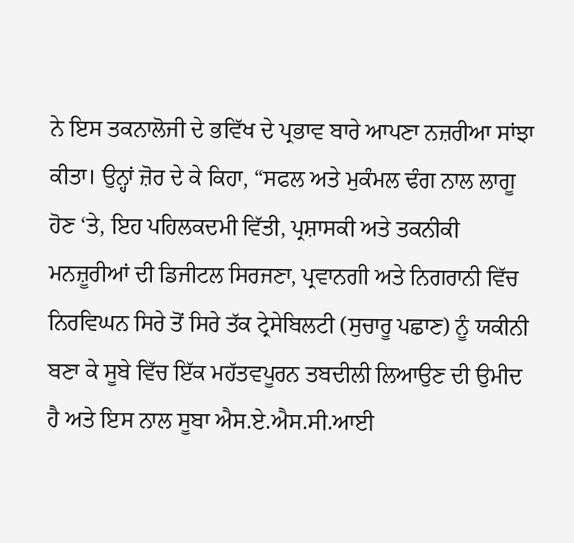ਨੇ ਇਸ ਤਕਨਾਲੋਜੀ ਦੇ ਭਵਿੱਖ ਦੇ ਪ੍ਰਭਾਵ ਬਾਰੇ ਆਪਣਾ ਨਜ਼ਰੀਆ ਸਾਂਝਾ ਕੀਤਾ। ਉਨ੍ਹਾਂ ਜ਼ੋਰ ਦੇ ਕੇ ਕਿਹਾ, “ਸਫਲ ਅਤੇ ਮੁਕੰਮਲ ਢੰਗ ਨਾਲ ਲਾਗੂ ਹੋਣ ‘ਤੇ, ਇਹ ਪਹਿਲਕਦਮੀ ਵਿੱਤੀ, ਪ੍ਰਸ਼ਾਸਕੀ ਅਤੇ ਤਕਨੀਕੀ ਮਨਜ਼ੂਰੀਆਂ ਦੀ ਡਿਜੀਟਲ ਸਿਰਜਣਾ, ਪ੍ਰਵਾਨਗੀ ਅਤੇ ਨਿਗਰਾਨੀ ਵਿੱਚ ਨਿਰਵਿਘਨ ਸਿਰੇ ਤੋਂ ਸਿਰੇ ਤੱਕ ਟ੍ਰੇਸੇਬਿਲਟੀ (ਸੁਚਾਰੂ ਪਛਾਣ) ਨੂੰ ਯਕੀਨੀ ਬਣਾ ਕੇ ਸੂਬੇ ਵਿੱਚ ਇੱਕ ਮਹੱਤਵਪੂਰਨ ਤਬਦੀਲੀ ਲਿਆਉਣ ਦੀ ਉਮੀਦ ਹੈ ਅਤੇ ਇਸ ਨਾਲ ਸੂਬਾ ਐਸ.ਏ.ਐਸ.ਸੀ.ਆਈ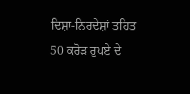ਦਿਸ਼ਾ-ਨਿਰਦੇਸ਼ਾਂ ਤਹਿਤ 50 ਕਰੋੜ ਰੁਪਏ ਦੇ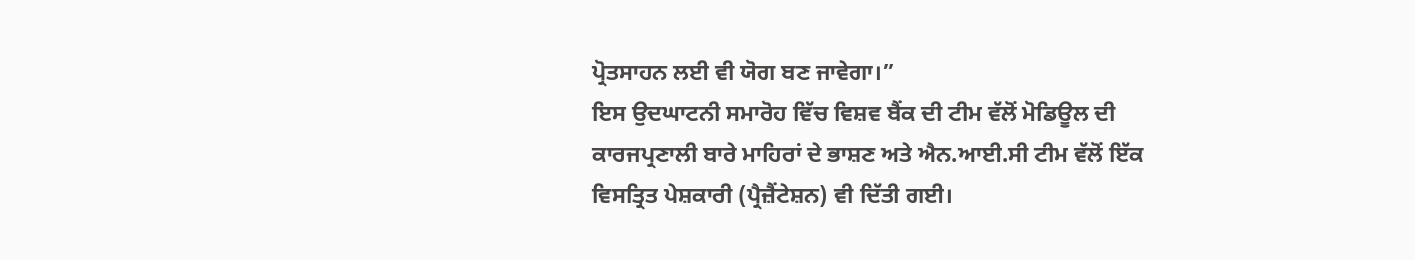ਪ੍ਰੋਤਸਾਹਨ ਲਈ ਵੀ ਯੋਗ ਬਣ ਜਾਵੇਗਾ।”
ਇਸ ਉਦਘਾਟਨੀ ਸਮਾਰੋਹ ਵਿੱਚ ਵਿਸ਼ਵ ਬੈਂਕ ਦੀ ਟੀਮ ਵੱਲੋਂ ਮੋਡਿਊਲ ਦੀ ਕਾਰਜਪ੍ਰਣਾਲੀ ਬਾਰੇ ਮਾਹਿਰਾਂ ਦੇ ਭਾਸ਼ਣ ਅਤੇ ਐਨ.ਆਈ.ਸੀ ਟੀਮ ਵੱਲੋਂ ਇੱਕ ਵਿਸਤ੍ਰਿਤ ਪੇਸ਼ਕਾਰੀ (ਪ੍ਰੈਜ਼ੈਂਟੇਸ਼ਨ) ਵੀ ਦਿੱਤੀ ਗਈ।